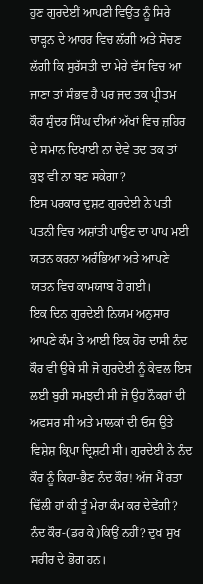ਹੁਣ ਗੁਰਦੇਈਂ ਆਪਣੀ ਵਿਉਂਤ ਨੂੰ ਸਿਰੇ ਚਾੜ੍ਹਨ ਦੇ ਆਹਰ ਵਿਚ ਲੱਗੀ ਅਤੇ ਸੋਚਣ ਲੱਗੀ ਕਿ ਸੁਰੱਸਤੀ ਦਾ ਮੇਰੇ ਵੱਸ ਵਿਚ ਆ ਜਾਣਾ ਤਾਂ ਸੰਭਵ ਹੈ ਪਰ ਜਦ ਤਕ ਪ੍ਰੀਤਮ ਕੌਰ ਸੁੰਦਰ ਸਿੰਘ ਦੀਆਂ ਅੱਖਾਂ ਵਿਚ ਜ਼ਹਿਰ ਦੇ ਸਮਾਨ ਦਿਖਾਈ ਨਾ ਦੇਵੇ ਤਦ ਤਕ ਤਾਂ ਕੁਝ ਵੀ ਨਾ ਬਣ ਸਕੇਗਾ?
ਇਸ ਪਰਕਾਰ ਦੁਸ਼ਟ ਗੁਰਦੇਈ ਨੇ ਪਤੀ ਪਤਨੀ ਵਿਚ ਅਸ਼ਾਂਤੀ ਪਾਉਣ ਦਾ ਪਾਪ ਮਈ ਯਤਨ ਕਰਨਾ ਅਰੰਭਿਆ ਅਤੇ ਆਪਣੇ ਯਤਨ ਵਿਚ ਕਾਮਯਾਬ ਹੋ ਗਈ।
ਇਕ ਦਿਨ ਗੁਰਦੇਈ ਨਿਯਮ ਅਨੁਸਾਰ ਆਪਣੇ ਕੰਮ ਤੇ ਆਈ ਇਕ ਹੋਰ ਦਾਸੀ ਨੰਦ ਕੌਰ ਵੀ ਉਥੇ ਸੀ ਜੋ ਗੁਰਦੇਈ ਨੂੰ ਕੇਵਲ ਇਸ ਲਈ ਬੁਰੀ ਸਮਝਦੀ ਸੀ ਜੋ ਉਹ ਨੌਕਰਾਂ ਦੀ ਅਫਸਰ ਸੀ ਅਤੇ ਮਾਲਕਾਂ ਦੀ ਓਸ ਉਤੇ ਵਿਸ਼ੇਸ਼ ਕ੍ਰਿਪਾ ਦ੍ਰਿਸ਼ਟੀ ਸੀ। ਗੁਰਦੇਈ ਨੇ ਨੰਦ ਕੌਰ ਨੂੰ ਕਿਹਾ-ਭੈਣ ਨੰਦ ਕੌਰ! ਅੱਜ ਮੈਂ ਰਤਾ ਢਿੱਲੀ ਹਾਂ ਕੀ ਤੂੰ ਮੇਰਾ ਕੰਮ ਕਰ ਦੇਵੇਂਗੀ?
ਨੰਦ ਕੌਰ-(ਡਰ ਕੇ)ਕਿਉਂ ਨਹੀਂ? ਦੁਖ ਸੁਖ ਸਰੀਰ ਦੇ ਭੋਗ ਹਨ।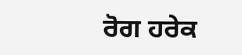ਰੋਗ ਹਰੇਕ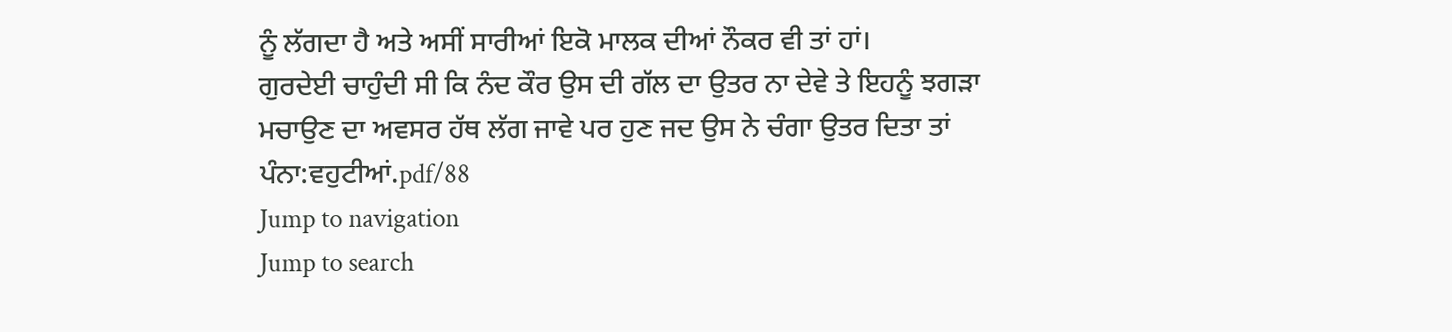ਨੂੰ ਲੱਗਦਾ ਹੈ ਅਤੇ ਅਸੀਂ ਸਾਰੀਆਂ ਇਕੋ ਮਾਲਕ ਦੀਆਂ ਨੌਕਰ ਵੀ ਤਾਂ ਹਾਂ।
ਗੁਰਦੇਈ ਚਾਹੁੰਦੀ ਸੀ ਕਿ ਨੰਦ ਕੌਰ ਉਸ ਦੀ ਗੱਲ ਦਾ ਉਤਰ ਨਾ ਦੇਵੇ ਤੇ ਇਹਨੂੰ ਝਗੜਾ ਮਚਾਉਣ ਦਾ ਅਵਸਰ ਹੱਥ ਲੱਗ ਜਾਵੇ ਪਰ ਹੁਣ ਜਦ ਉਸ ਨੇ ਚੰਗਾ ਉਤਰ ਦਿਤਾ ਤਾਂ
ਪੰਨਾ:ਵਹੁਟੀਆਂ.pdf/88
Jump to navigation
Jump to search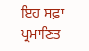ਇਹ ਸਫ਼ਾ ਪ੍ਰਮਾਣਿਤ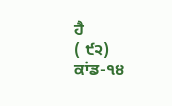ਹੈ
( ੯੨)
ਕਾਂਡ-੧੪